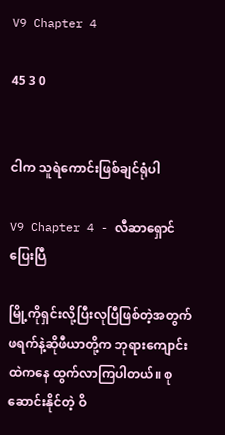V9 Chapter 4

45 3 0


ငါက သူရဲကောင်းဖြစ်ချင်ရုံပါ

V9 Chapter 4 - လီဆာရှောင်ပြေးပြီ

မြို့ကိုရှင်းလို့ပြီးလုပြီဖြစ်တဲ့အတွက် ဖရက်နဲ့ဆိုဖီယာတို့က ဘုရားကျောင်းထဲကနေ ထွက်လာကြပါတယ်။ စုဆောင်းနိုင်တဲ့ ဝိ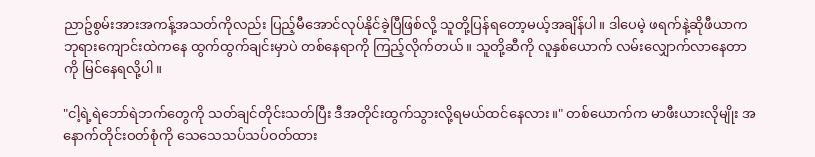ညာဥ်စွမ်းအားအကန့်အသတ်ကိုလည်း ပြည့်မီအောင်လုပ်နိုင်ခဲ့ပြီဖြစ်လို့ သူတို့ပြန်ရတော့မယ့်အချိန်ပါ။ ဒါပေမဲ့ ဖရက်နဲ့ဆိုဖီယာက ဘုရားကျောင်းထဲကနေ ထွက်ထွက်ချင်းမှာပဲ တစ်နေရာကို ကြည့်လိုက်တယ်။ သူတို့ဆီကို လူနှစ်ယောက် လမ်းလျှောက်လာနေတာကို မြင်နေရလို့ပါ။

"ငါ့ရဲ့ရဲဘော်ရဲဘက်တွေကို သတ်ချင်တိုင်းသတ်ပြီး ဒီအတိုင်းထွက်သွားလို့ရမယ်ထင်နေလား။" တစ်ယောက်က မာဖီးယားလိုမျိုး အနောက်တိုင်းဝတ်စုံကို သေသေသပ်သပ်ဝတ်ထား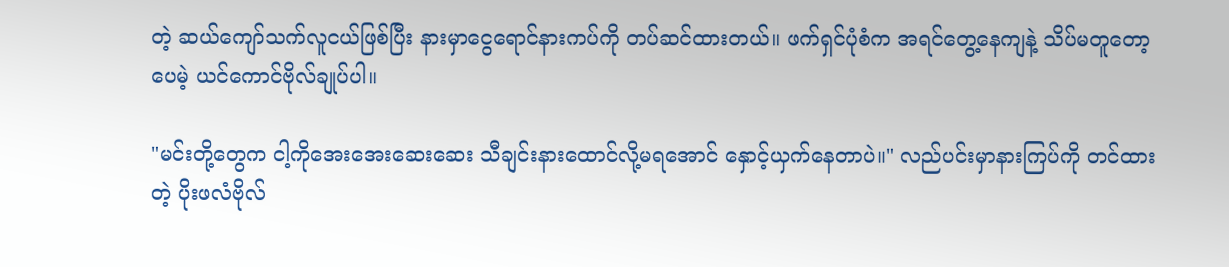တဲ့ ဆယ်ကျော်သက်လူငယ်ဖြစ်ပြီး နားမှာငွေရောင်နားကပ်ကို တပ်ဆင်ထားတယ်။ ဖက်ရှင်ပုံစံက အရင်တွေ့နေကျနဲ့ သိပ်မတူတော့ပေမဲ့ ယင်ကောင်ဗိုလ်ချုပ်ပါ။

"မင်းတို့တွေက ငါ့ကိုအေးအေးဆေးဆေး သီချင်းနားထောင်လို့မရအောင် နှောင့်ယှက်နေတာပဲ။" လည်ပင်းမှာနားကြပ်ကို တင်ထားတဲ့ ပိုးဖလံဗိုလ်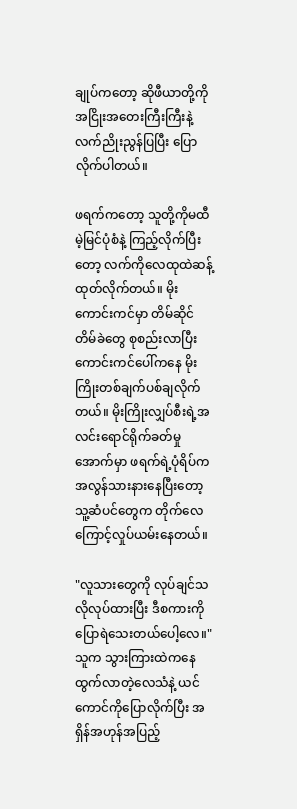ချုပ်ကတော့ ဆိုဖီယာတို့ကို အငြိုးအတေးကြီးကြီးနဲ့ လက်ညိုးညွန်ပြပြီး ပြောလိုက်ပါတယ်။

ဖရက်ကတော့ သူတို့ကိုမထီမဲ့မြင်ပုံစံနဲ့ ကြည့်လိုက်ပြီးတော့ လက်ကိုလေထုထဲဆန့်ထုတ်လိုက်တယ်။ မိုးကောင်းကင်မှာ တိမ်ဆိုင်တိမ်ခဲတွေ စုစည်းလာပြီး ကောင်းကင်ပေါ်ကနေ မိုးကြိုးတစ်ချက်ပစ်ချလိုက်တယ်။ မိုးကြိုးလျှပ်စီးရဲ့အလင်းရောင်ရိုက်ခတ်မှုအောက်မှာ ဖရက်ရဲ့ပုံရိပ်က အလွန်သားနားနေပြီးတော့ သူ့ဆံပင်တွေက တိုက်လေကြောင့်လှုပ်ယမ်းနေတယ်။

"လူသားတွေကို လုပ်ချင်သလိုလုပ်ထားပြီး ဒီစကားကို ပြောရဲသေးတယ်ပေါ့လေ။" သူက သွားကြားထဲကနေ ထွက်လာတဲ့လေသံနဲ့ ယင်ကောင်ကိုပြောလိုက်ပြီး အရှိန်အဟုန်အပြည့်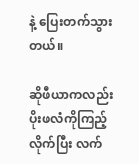နဲ့ ပြေးတက်သွားတယ်။

ဆိုဖီယာကလည်း ပိုးဖလံကိုကြည့်လိုက်ပြီး လက်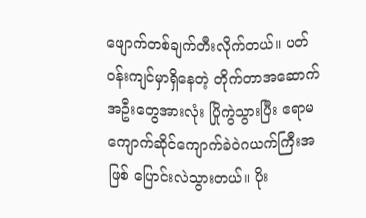ဖျောက်တစ်ချက်တီးလိုက်တယ်။ ပတ်ဝန်းကျင်မှာရှိနေတဲ့ တိုက်တာအဆောက်အဦးတွေအားလုံး ပြိုကွဲသွားပြီး ဧရာမကျောက်ဆိုင်ကျောက်ခဲဝဲဂယက်ကြီးအဖြစ် ပြောင်းလဲသွားတယ်။ ပိုး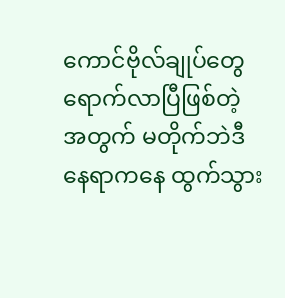ကောင်ဗိုလ်ချုပ်တွေရောက်လာပြီဖြစ်တဲ့အတွက် မတိုက်ဘဲဒီနေရာကနေ ထွက်သွား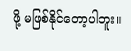ဖို့ မဖြစ်နိုင်တော့ပါဘူး။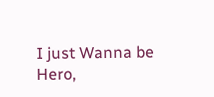I just Wanna be Hero,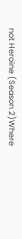not Heroine (Season 2)Where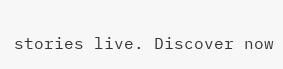stories live. Discover now